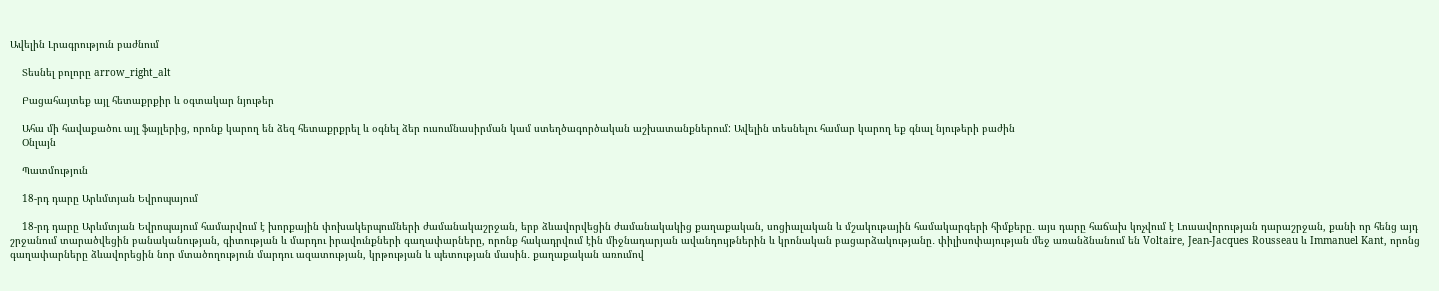Ավելին Լրագրություն բաժնում

    Տեսնել բոլորը arrow_right_alt

    Բացահայտեք այլ հետաքրքիր և օգտակար նյութեր

    Ահա մի հավաքածու այլ ֆայլերից, որոնք կարող են ձեզ հետաքրքրել և օգնել ձեր ուսումնասիրման կամ ստեղծագործական աշխատանքներում: Ավելին տեսնելու համար կարող եք գնալ նյութերի բաժին
    Օնլայն

    Պատմություն

    18-րդ դարը Արևմտյան Եվրոպայում

    18-րդ դարը Արևմտյան Եվրոպայում համարվում է խորքային փոխակերպումների ժամանակաշրջան, երբ ձևավորվեցին ժամանակակից քաղաքական, սոցիալական և մշակութային համակարգերի հիմքերը․ այս դարը հաճախ կոչվում է Լուսավորության դարաշրջան, քանի որ հենց այդ շրջանում տարածվեցին բանականության, գիտության և մարդու իրավունքների գաղափարները, որոնք հակադրվում էին միջնադարյան ավանդույթներին և կրոնական բացարձակությանը․ փիլիսոփայության մեջ առանձնանում են Voltaire, Jean-Jacques Rousseau և Immanuel Kant, որոնց գաղափարները ձևավորեցին նոր մտածողություն մարդու ազատության, կրթության և պետության մասին․ քաղաքական առումով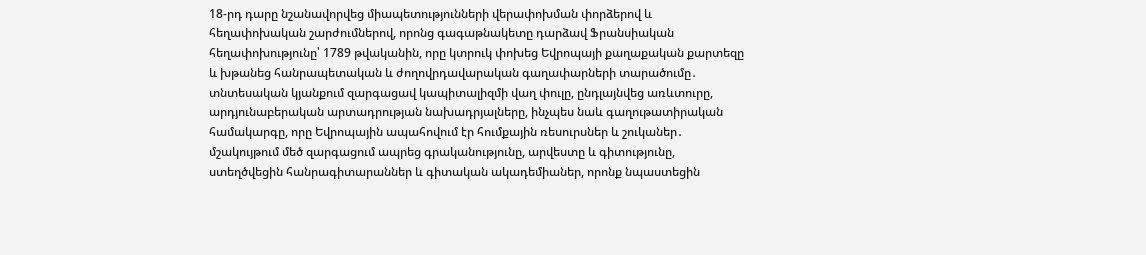18-րդ դարը նշանավորվեց միապետությունների վերափոխման փորձերով և հեղափոխական շարժումներով, որոնց գագաթնակետը դարձավ Ֆրանսիական հեղափոխությունը՝ 1789 թվականին, որը կտրուկ փոխեց Եվրոպայի քաղաքական քարտեզը և խթանեց հանրապետական և ժողովրդավարական գաղափարների տարածումը․ տնտեսական կյանքում զարգացավ կապիտալիզմի վաղ փուլը, ընդլայնվեց առևտուրը, արդյունաբերական արտադրության նախադրյալները, ինչպես նաև գաղութատիրական համակարգը, որը Եվրոպային ապահովում էր հումքային ռեսուրսներ և շուկաներ․ մշակույթում մեծ զարգացում ապրեց գրականությունը, արվեստը և գիտությունը, ստեղծվեցին հանրագիտարաններ և գիտական ակադեմիաներ, որոնք նպաստեցին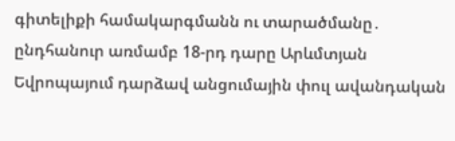գիտելիքի համակարգմանն ու տարածմանը․ ընդհանուր առմամբ 18-րդ դարը Արևմտյան Եվրոպայում դարձավ անցումային փուլ ավանդական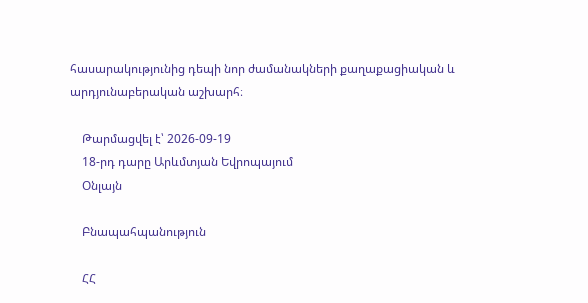հասարակությունից դեպի նոր ժամանակների քաղաքացիական և արդյունաբերական աշխարհ։

    Թարմացվել է՝ 2026-09-19
    18-րդ դարը Արևմտյան Եվրոպայում
    Օնլայն

    Բնապահպանություն

    ՀՀ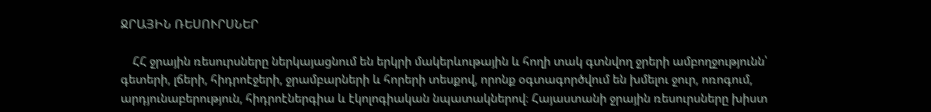ՋՐԱՅԻՆ ՌԵՍՈՒՐՍՆԵՐ

    ՀՀ ջրային ռեսուրսները ներկայացնում են երկրի մակերևութային և հողի տակ գտնվող ջրերի ամբողջությունն՝ գետերի, լճերի, հիդրոէջերի, ջրամբարների և հորերի տեսքով, որոնք օգտագործվում են խմելու ջուր, ոռոգում, արդյունաբերություն, հիդրոէներգիա և էկոլոգիական նպատակներով։ Հայաստանի ջրային ռեսուրսները խիստ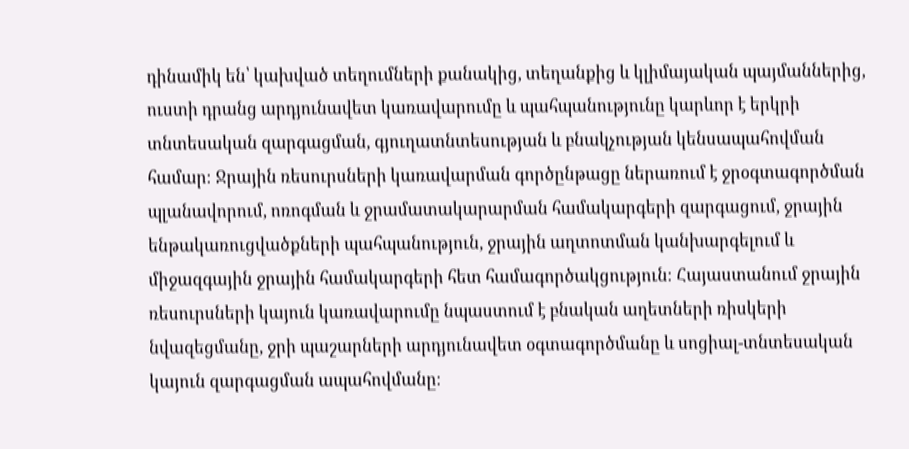դինամիկ են՝ կախված տեղումների քանակից, տեղանքից և կլիմայական պայմաններից, ուստի դրանց արդյունավետ կառավարումը և պահպանությունը կարևոր է երկրի տնտեսական զարգացման, գյուղատնտեսության և բնակչության կենսապահովման համար։ Ջրային ռեսուրսների կառավարման գործընթացը ներառում է ջրօգտագործման պլանավորում, ոռոգման և ջրամատակարարման համակարգերի զարգացում, ջրային ենթակառուցվածքների պահպանություն, ջրային աղտոտման կանխարգելում և միջազգային ջրային համակարգերի հետ համագործակցություն։ Հայաստանում ջրային ռեսուրսների կայուն կառավարումը նպաստում է բնական աղետների ռիսկերի նվազեցմանը, ջրի պաշարների արդյունավետ օգտագործմանը և սոցիալ-տնտեսական կայուն զարգացման ապահովմանը։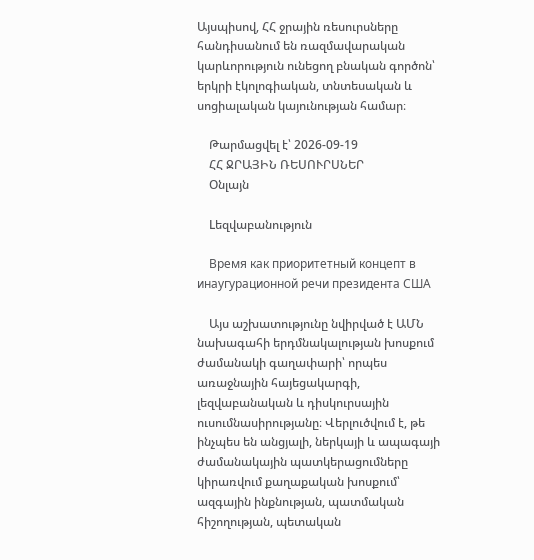Այսպիսով, ՀՀ ջրային ռեսուրսները հանդիսանում են ռազմավարական կարևորություն ունեցող բնական գործոն՝ երկրի էկոլոգիական, տնտեսական և սոցիալական կայունության համար։

    Թարմացվել է՝ 2026-09-19
    ՀՀ ՋՐԱՅԻՆ ՌԵՍՈՒՐՍՆԵՐ
    Օնլայն

    Lեզվաբանություն

    Время как приоритетный концепт в инаугурационной речи президента США

    Այս աշխատությունը նվիրված է ԱՄՆ նախագահի երդմնակալության խոսքում ժամանակի գաղափարի՝ որպես առաջնային հայեցակարգի, լեզվաբանական և դիսկուրսային ուսումնասիրությանը։ Վերլուծվում է, թե ինչպես են անցյալի, ներկայի և ապագայի ժամանակային պատկերացումները կիրառվում քաղաքական խոսքում՝ ազգային ինքնության, պատմական հիշողության, պետական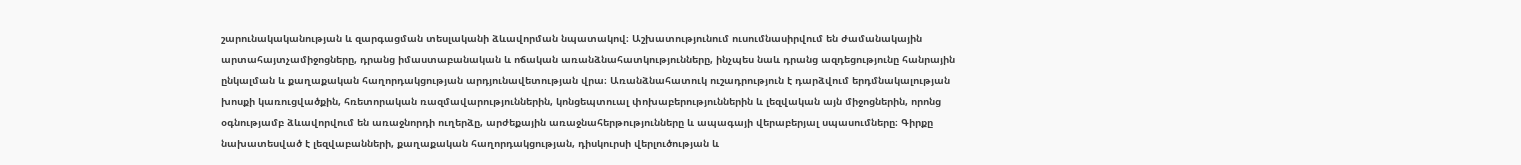շարունակականության և զարգացման տեսլականի ձևավորման նպատակով։ Աշխատությունում ուսումնասիրվում են ժամանակային արտահայտչամիջոցները, դրանց իմաստաբանական և ոճական առանձնահատկությունները, ինչպես նաև դրանց ազդեցությունը հանրային ընկալման և քաղաքական հաղորդակցության արդյունավետության վրա։ Առանձնահատուկ ուշադրություն է դարձվում երդմնակալության խոսքի կառուցվածքին, հռետորական ռազմավարություններին, կոնցեպտուալ փոխաբերություններին և լեզվական այն միջոցներին, որոնց օգնությամբ ձևավորվում են առաջնորդի ուղերձը, արժեքային առաջնահերթությունները և ապագայի վերաբերյալ սպասումները։ Գիրքը նախատեսված է լեզվաբանների, քաղաքական հաղորդակցության, դիսկուրսի վերլուծության և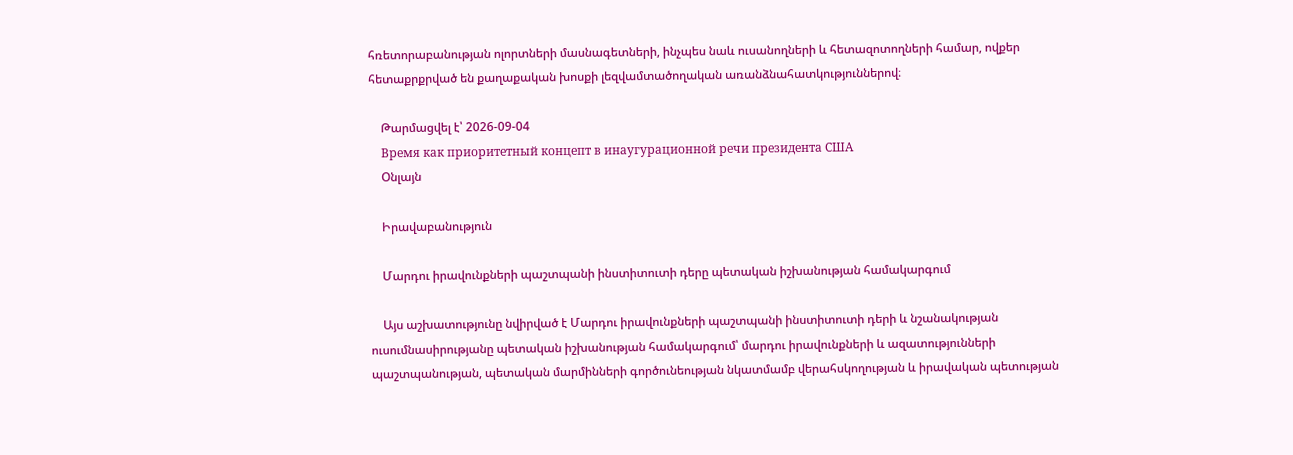հռետորաբանության ոլորտների մասնագետների, ինչպես նաև ուսանողների և հետազոտողների համար, ովքեր հետաքրքրված են քաղաքական խոսքի լեզվամտածողական առանձնահատկություններով։

    Թարմացվել է՝ 2026-09-04
    Время как приоритетный концепт в инаугурационной речи президента США
    Օնլայն

    Իրավաբանություն

    Մարդու իրավունքների պաշտպանի ինստիտուտի դերը պետական իշխանության համակարգում

    Այս աշխատությունը նվիրված է Մարդու իրավունքների պաշտպանի ինստիտուտի դերի և նշանակության ուսումնասիրությանը պետական իշխանության համակարգում՝ մարդու իրավունքների և ազատությունների պաշտպանության, պետական մարմինների գործունեության նկատմամբ վերահսկողության և իրավական պետության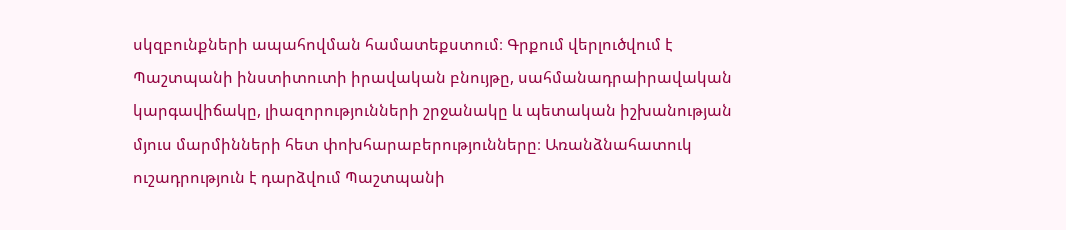սկզբունքների ապահովման համատեքստում։ Գրքում վերլուծվում է Պաշտպանի ինստիտուտի իրավական բնույթը, սահմանադրաիրավական կարգավիճակը, լիազորությունների շրջանակը և պետական իշխանության մյուս մարմինների հետ փոխհարաբերությունները։ Առանձնահատուկ ուշադրություն է դարձվում Պաշտպանի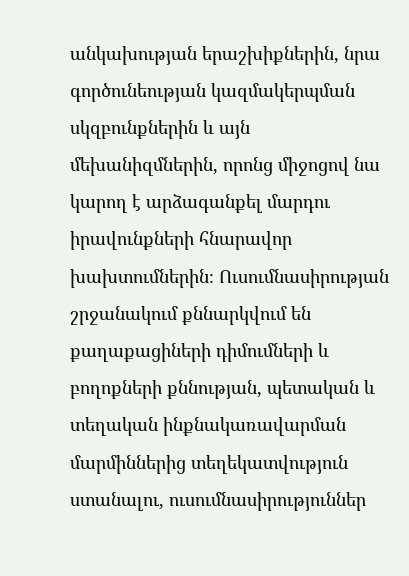անկախության երաշխիքներին, նրա գործունեության կազմակերպման սկզբունքներին և այն մեխանիզմներին, որոնց միջոցով նա կարող է արձագանքել մարդու իրավունքների հնարավոր խախտումներին։ Ուսումնասիրության շրջանակում քննարկվում են քաղաքացիների դիմումների և բողոքների քննության, պետական և տեղական ինքնակառավարման մարմիններից տեղեկատվություն ստանալու, ուսումնասիրություններ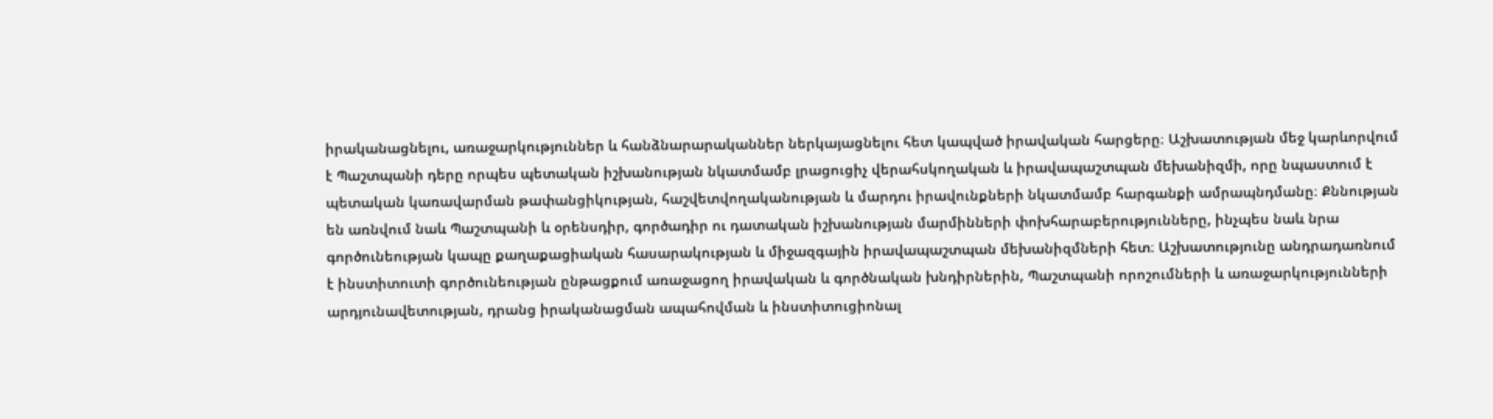իրականացնելու, առաջարկություններ և հանձնարարականներ ներկայացնելու հետ կապված իրավական հարցերը։ Աշխատության մեջ կարևորվում է Պաշտպանի դերը որպես պետական իշխանության նկատմամբ լրացուցիչ վերահսկողական և իրավապաշտպան մեխանիզմի, որը նպաստում է պետական կառավարման թափանցիկության, հաշվետվողականության և մարդու իրավունքների նկատմամբ հարգանքի ամրապնդմանը։ Քննության են առնվում նաև Պաշտպանի և օրենսդիր, գործադիր ու դատական իշխանության մարմինների փոխհարաբերությունները, ինչպես նաև նրա գործունեության կապը քաղաքացիական հասարակության և միջազգային իրավապաշտպան մեխանիզմների հետ։ Աշխատությունը անդրադառնում է ինստիտուտի գործունեության ընթացքում առաջացող իրավական և գործնական խնդիրներին, Պաշտպանի որոշումների և առաջարկությունների արդյունավետության, դրանց իրականացման ապահովման և ինստիտուցիոնալ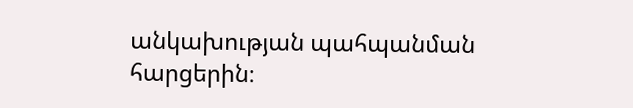անկախության պահպանման հարցերին։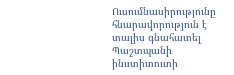Ուսումնասիրությունը հնարավորություն է տալիս գնահատել Պաշտպանի ինստիտուտի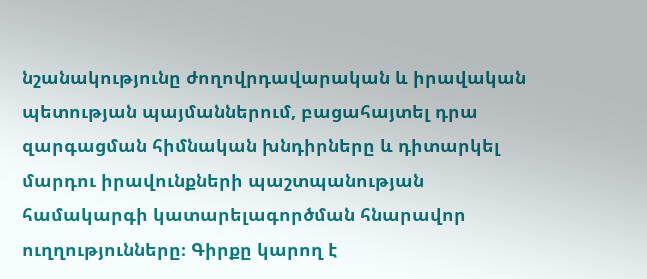նշանակությունը ժողովրդավարական և իրավական պետության պայմաններում, բացահայտել դրա զարգացման հիմնական խնդիրները և դիտարկել մարդու իրավունքների պաշտպանության համակարգի կատարելագործման հնարավոր ուղղությունները։ Գիրքը կարող է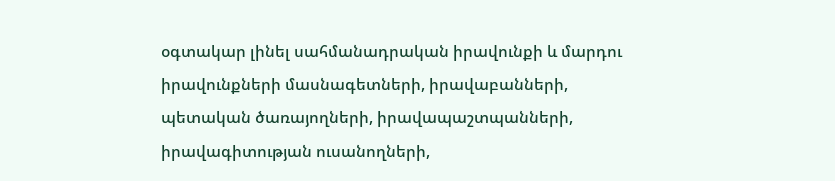օգտակար լինել սահմանադրական իրավունքի և մարդու իրավունքների մասնագետների, իրավաբանների, պետական ծառայողների, իրավապաշտպանների, իրավագիտության ուսանողների,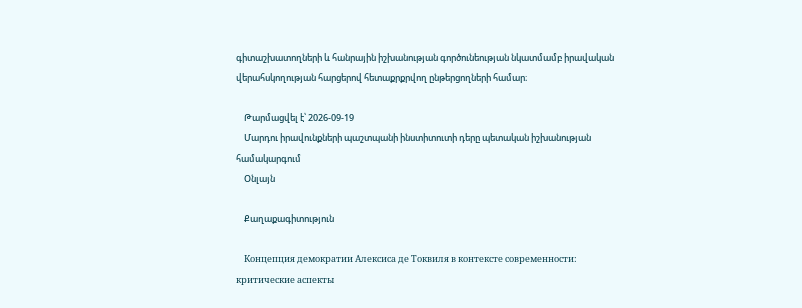գիտաշխատողների և հանրային իշխանության գործունեության նկատմամբ իրավական վերահսկողության հարցերով հետաքրքրվող ընթերցողների համար։

    Թարմացվել է՝ 2026-09-19
    Մարդու իրավունքների պաշտպանի ինստիտուտի դերը պետական իշխանության համակարգում
    Օնլայն

    Քաղաքագիտություն

    Концепция демократии Алексиса де Токвиля в контексте современности: критические аспекты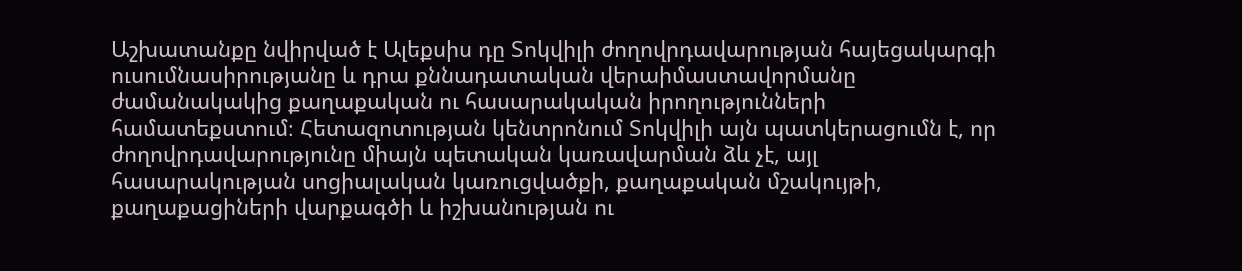Աշխատանքը նվիրված է Ալեքսիս դը Տոկվիլի ժողովրդավարության հայեցակարգի ուսումնասիրությանը և դրա քննադատական վերաիմաստավորմանը ժամանակակից քաղաքական ու հասարակական իրողությունների համատեքստում։ Հետազոտության կենտրոնում Տոկվիլի այն պատկերացումն է, որ ժողովրդավարությունը միայն պետական կառավարման ձև չէ, այլ հասարակության սոցիալական կառուցվածքի, քաղաքական մշակույթի, քաղաքացիների վարքագծի և իշխանության ու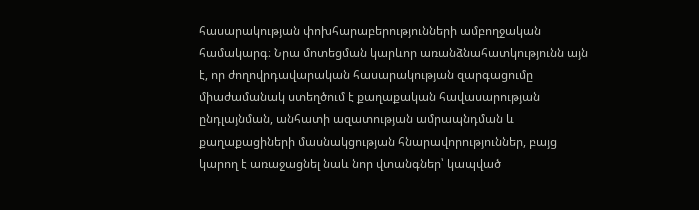հասարակության փոխհարաբերությունների ամբողջական համակարգ։ Նրա մոտեցման կարևոր առանձնահատկությունն այն է, որ ժողովրդավարական հասարակության զարգացումը միաժամանակ ստեղծում է քաղաքական հավասարության ընդլայնման, անհատի ազատության ամրապնդման և քաղաքացիների մասնակցության հնարավորություններ, բայց կարող է առաջացնել նաև նոր վտանգներ՝ կապված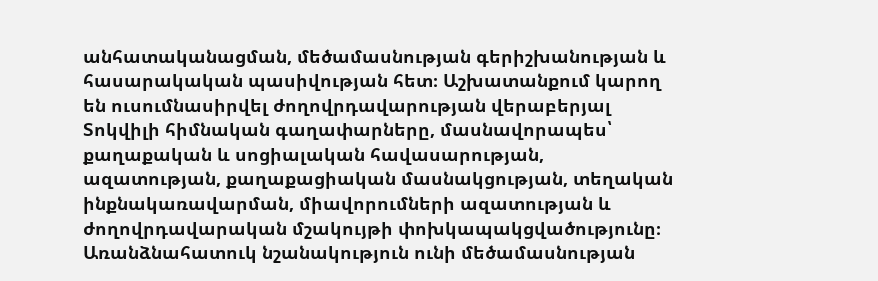անհատականացման, մեծամասնության գերիշխանության և հասարակական պասիվության հետ։ Աշխատանքում կարող են ուսումնասիրվել ժողովրդավարության վերաբերյալ Տոկվիլի հիմնական գաղափարները, մասնավորապես՝ քաղաքական և սոցիալական հավասարության, ազատության, քաղաքացիական մասնակցության, տեղական ինքնակառավարման, միավորումների ազատության և ժողովրդավարական մշակույթի փոխկապակցվածությունը։ Առանձնահատուկ նշանակություն ունի մեծամասնության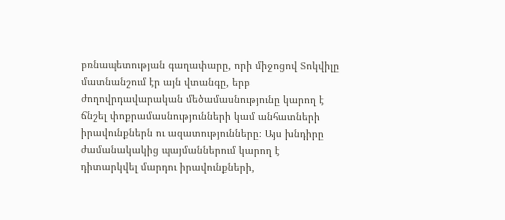բռնապետության գաղափարը, որի միջոցով Տոկվիլը մատնանշում էր այն վտանգը, երբ ժողովրդավարական մեծամասնությունը կարող է ճնշել փոքրամասնությունների կամ անհատների իրավունքներն ու ազատությունները։ Այս խնդիրը ժամանակակից պայմաններում կարող է դիտարկվել մարդու իրավունքների,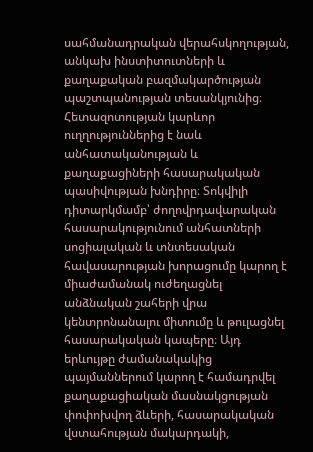սահմանադրական վերահսկողության, անկախ ինստիտուտների և քաղաքական բազմակարծության պաշտպանության տեսանկյունից։ Հետազոտության կարևոր ուղղություններից է նաև անհատականության և քաղաքացիների հասարակական պասիվության խնդիրը։ Տոկվիլի դիտարկմամբ՝ ժողովրդավարական հասարակությունում անհատների սոցիալական և տնտեսական հավասարության խորացումը կարող է միաժամանակ ուժեղացնել անձնական շահերի վրա կենտրոնանալու միտումը և թուլացնել հասարակական կապերը։ Այդ երևույթը ժամանակակից պայմաններում կարող է համադրվել քաղաքացիական մասնակցության փոփոխվող ձևերի, հասարակական վստահության մակարդակի,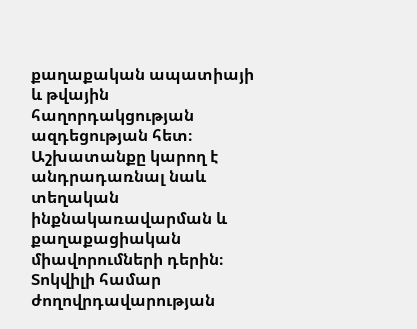քաղաքական ապատիայի և թվային հաղորդակցության ազդեցության հետ։ Աշխատանքը կարող է անդրադառնալ նաև տեղական ինքնակառավարման և քաղաքացիական միավորումների դերին։ Տոկվիլի համար ժողովրդավարության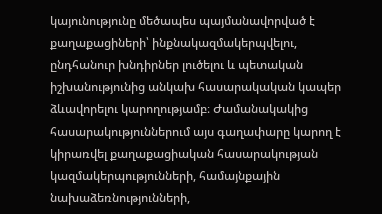կայունությունը մեծապես պայմանավորված է քաղաքացիների՝ ինքնակազմակերպվելու, ընդհանուր խնդիրներ լուծելու և պետական իշխանությունից անկախ հասարակական կապեր ձևավորելու կարողությամբ։ Ժամանակակից հասարակություններում այս գաղափարը կարող է կիրառվել քաղաքացիական հասարակության կազմակերպությունների, համայնքային նախաձեռնությունների,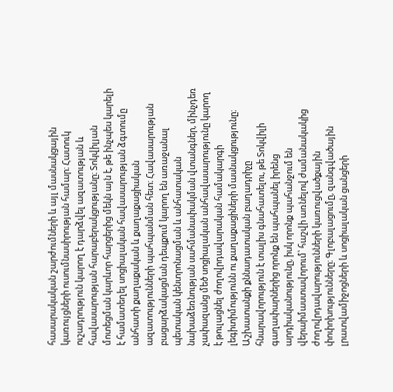հասարակական շարժումների և այլ մասնակցային կառույցների ուսումնասիրության համար։ Հատուկ ուշադրություն կարող է դարձվել ազատության և հավասարության հարաբերակցությանը։ Տոկվիլյան մոտեցման կարևոր հարցերից մեկն այն է, թե ինչպես կարելի է համատեղել սոցիալական հավասարության ձգտումը անհատի քաղաքական և քաղաքացիական ազատությունների պահպանման հետ։ Հավասարության բացարձակացման դեպքում կարող են առաջանալ պետական կենտրոնացման և անհատական նախաձեռնության սահմանափակման վտանգներ, մինչդեռ չափազանց մեծ սոցիալական անհավասարությունը կարող է թուլացնել ժողովրդավարական համակարգի լեգիտիմությունն ու քաղաքացիների մասնակցությունը։ Աշխատանքի քննադատական բաղադրիչը հնարավորություն է տալիս գնահատելու, թե Տոկվիլի գաղափարներից որոնք են պահպանել իրենց արդիականությունը, իսկ որոնք պահանջում են վերաիմաստավորում՝ հաշվի առնելով ժամանակակից ժողովրդավարությունների կառուցվածքային փոփոխությունները։ Գլոբալացումը, զանգվածային լրատվամիջոցների և սոցիալական ցանցերի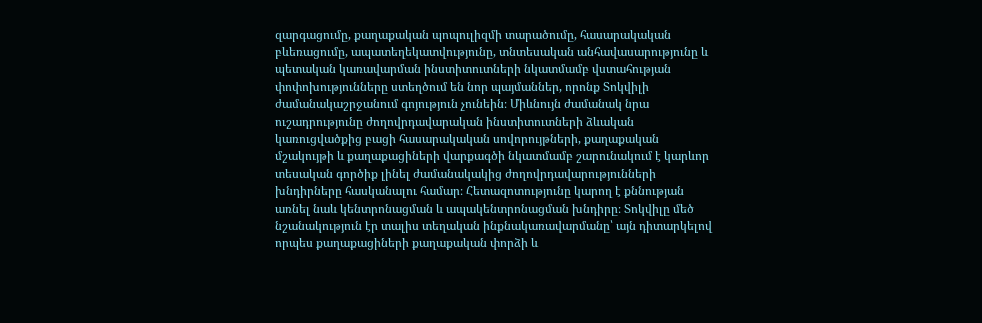զարգացումը, քաղաքական պոպուլիզմի տարածումը, հասարակական բևեռացումը, ապատեղեկատվությունը, տնտեսական անհավասարությունը և պետական կառավարման ինստիտուտների նկատմամբ վստահության փոփոխությունները ստեղծում են նոր պայմաններ, որոնք Տոկվիլի ժամանակաշրջանում գոյություն չունեին։ Միևնույն ժամանակ նրա ուշադրությունը ժողովրդավարական ինստիտուտների ձևական կառուցվածքից բացի հասարակական սովորույթների, քաղաքական մշակույթի և քաղաքացիների վարքագծի նկատմամբ շարունակում է կարևոր տեսական գործիք լինել ժամանակակից ժողովրդավարությունների խնդիրները հասկանալու համար։ Հետազոտությունը կարող է քննության առնել նաև կենտրոնացման և ապակենտրոնացման խնդիրը։ Տոկվիլը մեծ նշանակություն էր տալիս տեղական ինքնակառավարմանը՝ այն դիտարկելով որպես քաղաքացիների քաղաքական փորձի և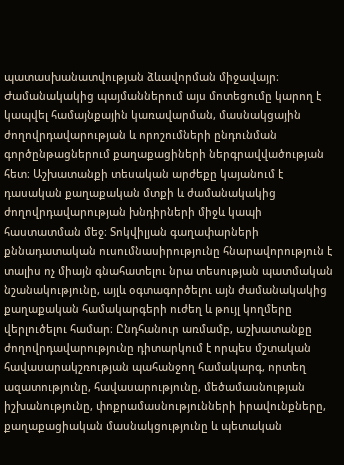պատասխանատվության ձևավորման միջավայր։ Ժամանակակից պայմաններում այս մոտեցումը կարող է կապվել համայնքային կառավարման, մասնակցային ժողովրդավարության և որոշումների ընդունման գործընթացներում քաղաքացիների ներգրավվածության հետ։ Աշխատանքի տեսական արժեքը կայանում է դասական քաղաքական մտքի և ժամանակակից ժողովրդավարության խնդիրների միջև կապի հաստատման մեջ։ Տոկվիլյան գաղափարների քննադատական ուսումնասիրությունը հնարավորություն է տալիս ոչ միայն գնահատելու նրա տեսության պատմական նշանակությունը, այլև օգտագործելու այն ժամանակակից քաղաքական համակարգերի ուժեղ և թույլ կողմերը վերլուծելու համար։ Ընդհանուր առմամբ, աշխատանքը ժողովրդավարությունը դիտարկում է որպես մշտական հավասարակշռության պահանջող համակարգ, որտեղ ազատությունը, հավասարությունը, մեծամասնության իշխանությունը, փոքրամասնությունների իրավունքները, քաղաքացիական մասնակցությունը և պետական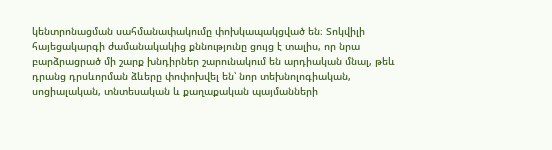կենտրոնացման սահմանափակումը փոխկապակցված են։ Տոկվիլի հայեցակարգի ժամանակակից քննությունը ցույց է տալիս, որ նրա բարձրացրած մի շարք խնդիրներ շարունակում են արդիական մնալ, թեև դրանց դրսևորման ձևերը փոփոխվել են՝ նոր տեխնոլոգիական, սոցիալական, տնտեսական և քաղաքական պայմանների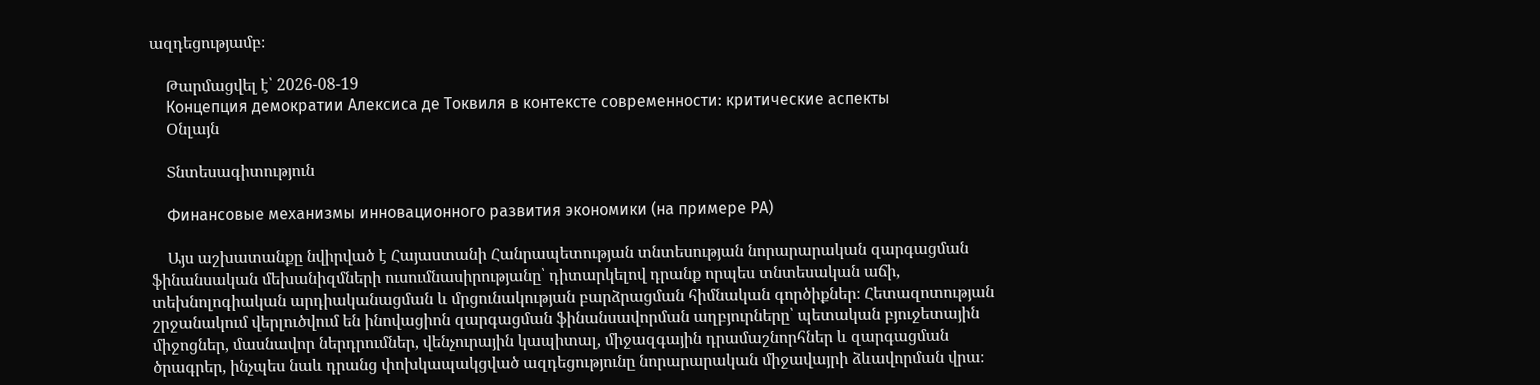ազդեցությամբ։

    Թարմացվել է՝ 2026-08-19
    Концепция демократии Алексиса де Токвиля в контексте современности: критические аспекты
    Օնլայն

    Տնտեսագիտություն

    Финансовые механизмы инновационного развития экономики (на примере РА)

    Այս աշխատանքը նվիրված է Հայաստանի Հանրապետության տնտեսության նորարարական զարգացման ֆինանսական մեխանիզմների ուսումնասիրությանը՝ դիտարկելով դրանք որպես տնտեսական աճի, տեխնոլոգիական արդիականացման և մրցունակության բարձրացման հիմնական գործիքներ։ Հետազոտության շրջանակում վերլուծվում են ինովացիոն զարգացման ֆինանսավորման աղբյուրները՝ պետական բյուջետային միջոցներ, մասնավոր ներդրումներ, վենչուրային կապիտալ, միջազգային դրամաշնորհներ և զարգացման ծրագրեր, ինչպես նաև դրանց փոխկապակցված ազդեցությունը նորարարական միջավայրի ձևավորման վրա։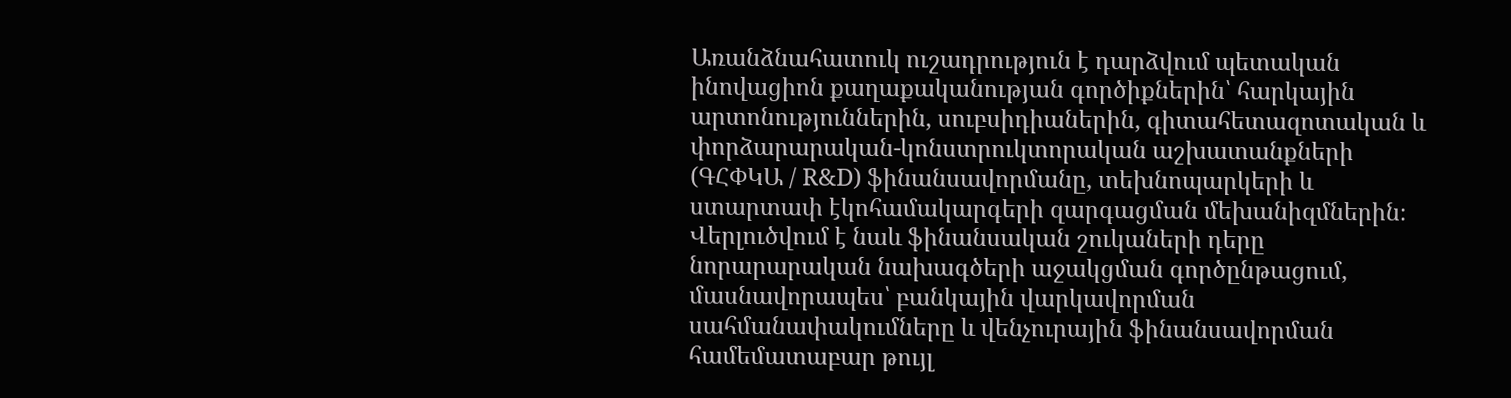Առանձնահատուկ ուշադրություն է դարձվում պետական ինովացիոն քաղաքականության գործիքներին՝ հարկային արտոնություններին, սուբսիդիաներին, գիտահետազոտական և փորձարարական-կոնստրուկտորական աշխատանքների (ԳՀՓԿԱ / R&D) ֆինանսավորմանը, տեխնոպարկերի և ստարտափ էկոհամակարգերի զարգացման մեխանիզմներին։ Վերլուծվում է նաև ֆինանսական շուկաների դերը նորարարական նախագծերի աջակցման գործընթացում, մասնավորապես՝ բանկային վարկավորման սահմանափակումները և վենչուրային ֆինանսավորման համեմատաբար թույլ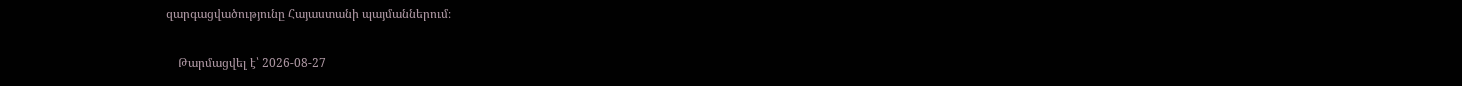զարգացվածությունը Հայաստանի պայմաններում։

    Թարմացվել է՝ 2026-08-27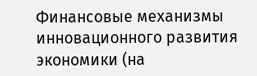Финансовые механизмы инновационного развития экономики (на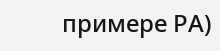примере РА)